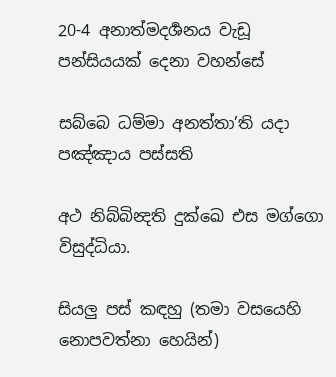20-4 අනාත්මදර්‍ශනය වැඩූ පන්සියයක් දෙනා වහන්සේ

සබ්බෙ ධම්මා අනත්තා’ති යදා පඤ්ඤාය පස්සති

අථ නිබ්බින්‍දති දුක්ඛෙ එස මග්ගො විසුද්ධියා.

සියලු පස් කඳහු (තමා වසයෙහි නොපවත්නා හෙයින්)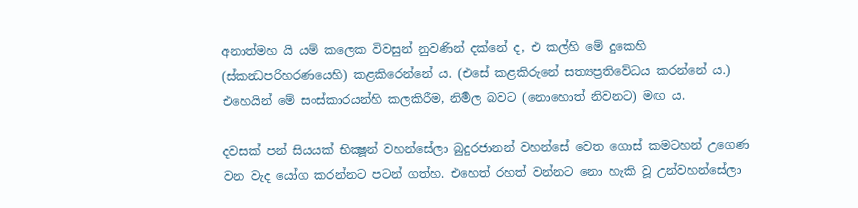අනාත්මහ යි යම් කලෙක විවසුන් නුවණින් දක්නේ ද, එ කල්හි මේ දුකෙහි (ස්කන්‍ධපරිහරණයෙහි) කළකිරෙන්නේ ය. (එසේ කළකිරුනේ සත්‍යප්‍රතිවේධය කරන්නේ ය.) එහෙයින් මේ සංස්කාරයන්හි කලකිරීම, නිර්‍මල බවට (නොහොත් නිවනට) මඟ ය.

දවසක් පන් සියයක් ‍භික්‍ෂූන් වහන්සේලා බුදුරජානන් වහන්සේ වෙත ගොස් කමටහන් උගෙණ වන වැද යෝග කරන්නට පටන් ගත්හ. එහෙත් රහත් වන්නට නො හැකි වූ උන්වහන්සේලා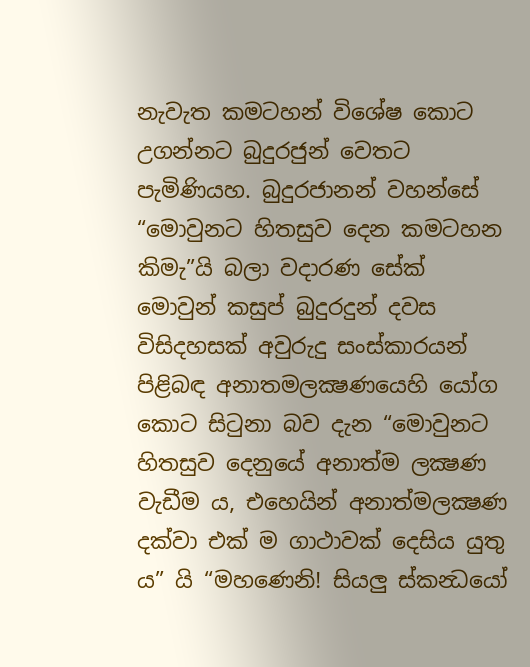නැවැත කමටහන් විශේෂ කොට උගන්නට බුදුරජුන් වෙතට පැමිණියහ. බුදුරජානන් වහන්සේ “මොවුනට හිතසුව දෙන කමටහන කිමැ”යි බලා වදාරණ සේක් මොවුන් කසුප් බුදුරදුන් දවස විසිදහසක් අවුරුදු සංස්කාරයන් පිළිබඳ අනාතමලක්‍ෂණයෙහි යෝග කොට සිටුනා බව දැන “මොවුනට හිතසුව දෙනුයේ අනාත්ම ලක්‍ෂණ වැඩීම ය, එහෙයින් අනාත්මලක්‍ෂණ දක්වා එක් ම ගාථාවක් දෙසිය යුතු ය” යි “මහණෙනි! සියලු ස්කන්‍ධයෝ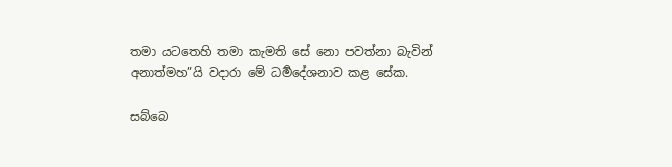තමා යටතෙහි තමා කැමති සේ නො පවත්නා බැවින් අනාත්මහ”යි වදාරා මේ ධර්‍මදේශනාව කළ සේක.

සබ්බෙ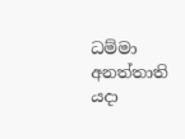ධම්මා අනත්තාති යදා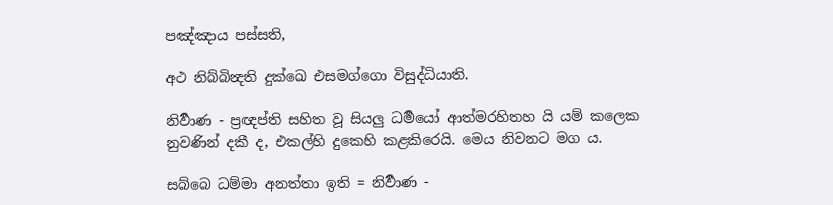පඤ්ඤාය පස්සති,

අථ නිබ්බින්‍දති දුක්ඛෙ එසමග්ගො විසුද්ධියාති.

නිර්‍වාණ - ප්‍රඥප්ති සහිත වූ සියලු ධර්‍මයෝ ආත්මරහිතහ යි යම් කලෙක නුවණින් දකී ද, එකල්හි දුකෙහි කළකිරෙයි. මෙය නිවනට මග ය.

සබ්බෙ ධම්මා අනත්තා ඉති = නිර්‍වාණ -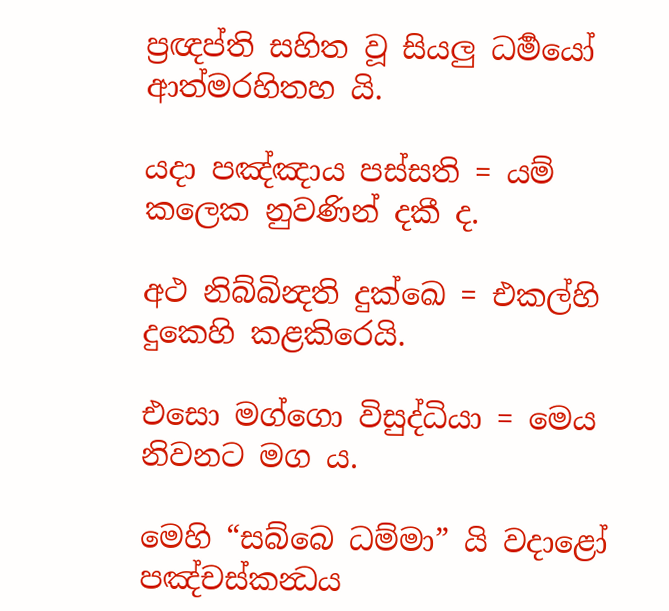ප්‍රඥප්ති සහිත වූ සියලු ධර්‍මයෝ ආත්මරහිතහ යි.

යදා පඤ්ඤාය පස්සති = යම් කලෙක නුවණින් දකී ද.

අථ නිබ්බින්‍දති දුක්ඛෙ = එකල්හි දුකෙහි කළකිරෙයි.

එසො මග්ගො විසුද්ධියා = මෙය නිවනට මග ය.

මෙහි “සබ්බෙ ධම්මා” යි වදාළෝ පඤ්චස්කන්‍ධය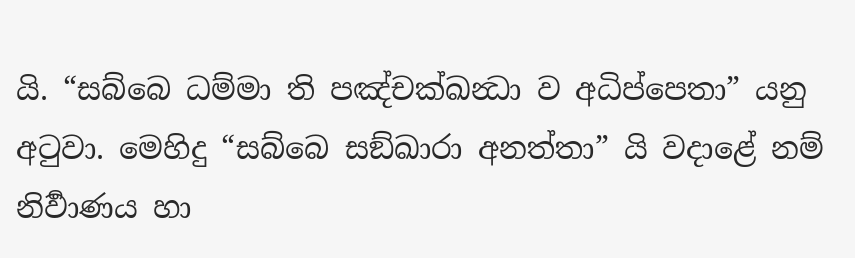යි. “සබ්බෙ ධම්මා ති පඤ්චක්ඛන්‍ධා ව අධිප්පෙතා” යනු අටුවා. මෙහිදු “සබ්බෙ සඞ්ඛාරා අනත්තා” යි වදාළේ නම් නිර්‍වාණය හා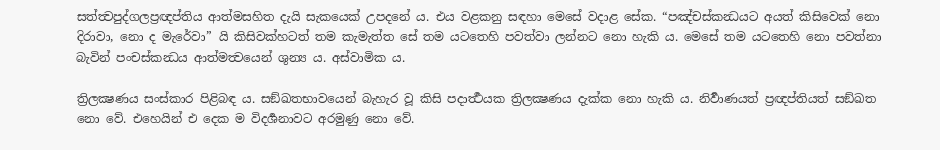සත්ත්‍වපුද්ගලප්‍රඥප්තිය ආත්මසහිත දැයි සැකයෙක් උපදනේ ය. එය වළකනු සඳහා මෙසේ වදාළ සේක. “පඤ්චස්කන්‍ධයට අයත් කිසිවෙක් නො දිරාවා, නො ද මැරේවා” යි කිසිවක්හටත් තම කැමැත්ත සේ තම යටතෙහි පවත්වා ලන්නට නො හැකි ය. මෙසේ තම යටතෙහි නො පවත්නා බැවින් පංචස්කන්‍ධය ආත්මත්‍වයෙන් ශුන්‍ය ය. අස්වාමික ය.

ත්‍රිලක්‍ෂණය සංස්කාර පිළිබඳ ය. සඞ්ඛතභාවයෙන් බැහැර වූ කිසි පදාර්‍ත්‍ථයක ත්‍රිලක්‍ෂණය දැක්ක නො හැකි ය. නිර්‍වාණයත් ප්‍රඥප්තියත් සඞ්ඛත නො වේ. එහෙයින් එ දෙක ම විදර්‍ශනාවට අරමුණු නො වේ.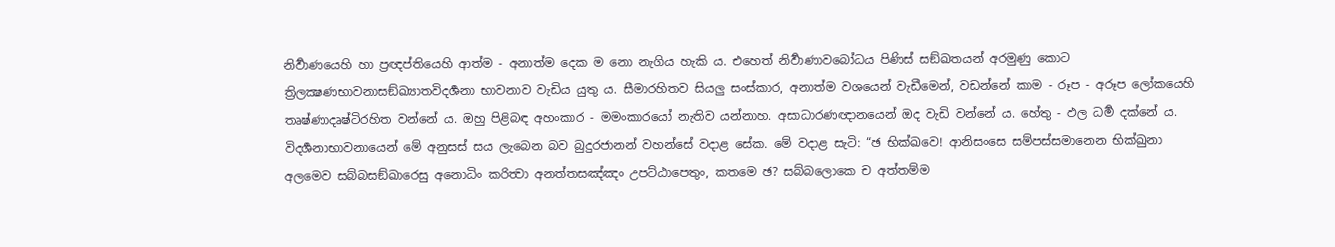නිර්‍වාණයෙහි හා ප්‍රඥප්තියෙහි ආත්ම - අනාත්ම දෙක ම නො නැගිය හැකි ය. එහෙත් නිර්‍වාණාවබෝධය පිණිස් සඞ්ඛතයන් අරමුණු කොට ත්‍රිලක්‍ෂණභාවනාසඞ්ඛ්‍යාතවිදර්‍ශනා භාවනාව වැඩිය යුතු ය. සීමාරහිතව සියලු සංස්කාර, අනාත්ම වශයෙන් වැඩීමෙන්, වඩන්නේ කාම - රූප - අරූප ලෝකයෙහි තෘෂ්ණාදෘෂ්ටිරහිත වන්නේ ය. ඔහු පිළිබඳ අහංකාර - මමංකාරයෝ නැතිව යන්නාහ. අසාධාරණඥානයෙන් ඔද වැඩි වන්නේ ය. හේතු - ඵල ධර්‍ම දක්නේ ය. විදර්‍ශනාභාවනායෙන් මේ අනුසස් සය ලැබෙන බව බුදුරජානන් වහන්සේ වදාළ සේක. මේ වදාළ සැටි: “ඡ භික්ඛවෙ! ආනිසංසෙ සම්පස්සමානෙන භික්ඛුනා අලමෙව සබ්බසඞ්ඛාරෙසු අනො‍ධිං කරිත්‍වා අනත්තසඤ්ඤං උපට්ඨාපෙතුං, කතමෙ ඡ? සබ්බලොකෙ ච අත්තම්ම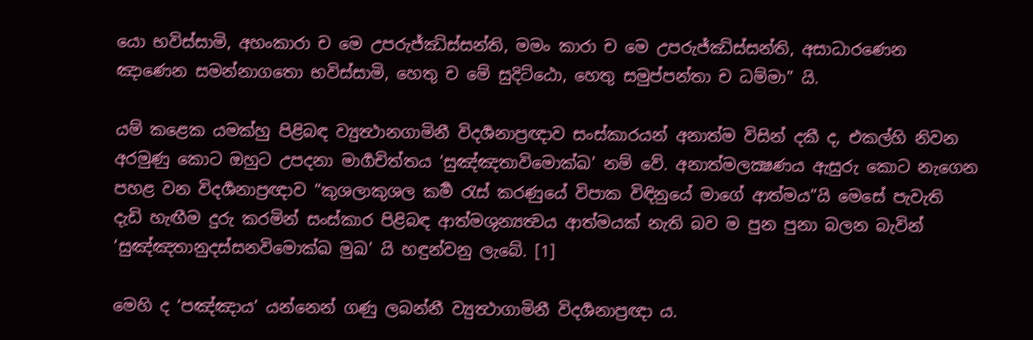යො භවිස්සාමි, අහංකාරා ච මෙ උපරුජ්ඣිස්සන්ති, මමං කාරා ච මෙ උපරුජ්ඣිස්සන්ති, අසාධාරණෙන ඤාණෙන සමන්නාගතො භවිස්සාමි, හෙතු ච මේ සුදිට්ඨො, හෙතු සමුප්පන්තා ච ධම්මා” යි.

යම් කළෙක යමක්හු පිළිබඳ ව්‍යුත්‍ථානගාමිනී විදර්‍ශනාප්‍රඥාව සංස්කාරයන් අනාත්ම විසින් දකී ද, එකල්හි නිවන අරමුණු කොට ඔහුට උපදනා මාර්‍ගචිත්තය ‘සුඤ්ඤතාවිමොක්ඛ’ නම් වේ. අනාත්මලක්‍ෂණය ඇසුරු කොට නැගෙන පහළ වන විදර්‍ශනාප්‍රඥාව “කුශලාකුශල කර්‍ම රැස් කරණුයේ විපාක විඳිනුයේ මාගේ ආත්මය”යි මෙසේ පැවැති දැඩි හැඟීම දුරු කරමින් සංස්කාර පිළිබඳ ආත්මශුන්‍යත්‍වය ආත්මයක් නැති බව ම පුන පුනා බලන බැවින් ‘සුඤ්ඤතානුදස්සනවිමොක්ඛ මුඛ’ යි හඳුන්වනු ලැබේ. [1]

මෙහි ද ‘පඤ්ඤාය’ යන්නෙන් ගණු ලබන්නී ව්‍යුත්‍ථාගාමිනී විදර්‍ශනාප්‍රඥා ය.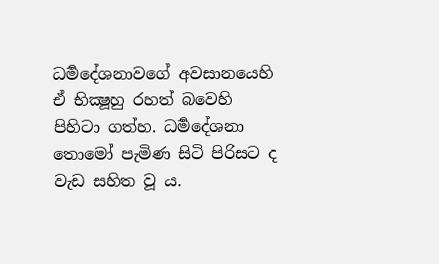ධර්‍මදේශනාවගේ අවසානයෙහි ඒ භික්‍ෂූහු රහත් බවෙහි පිහිටා ගත්හ. ධර්‍මදේශනා තොමෝ පැමිණ සිටි පිරිසට ද වැඩ සහිත වූ ය.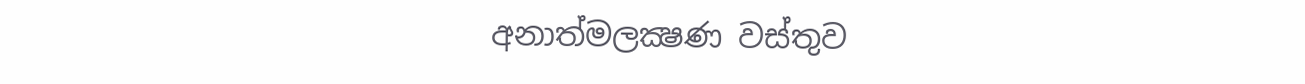අනාත්මලක්‍ෂණ වස්තුව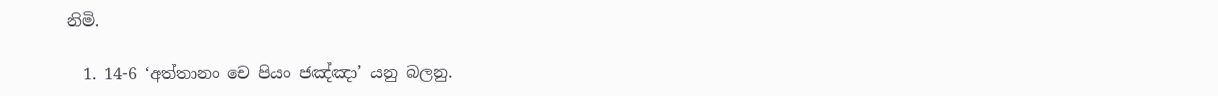නිමි.

  1. 14-6 ‘අත්තානං චෙ පියං ජඤ්ඤා’ යනු බලනු.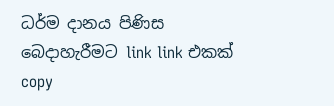ධර්ම දානය පිණිස බෙදාහැරීමට link link එකක් copy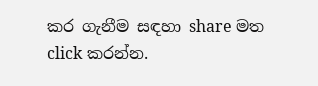කර ගැනීම සඳහා share මත click කරන්න.